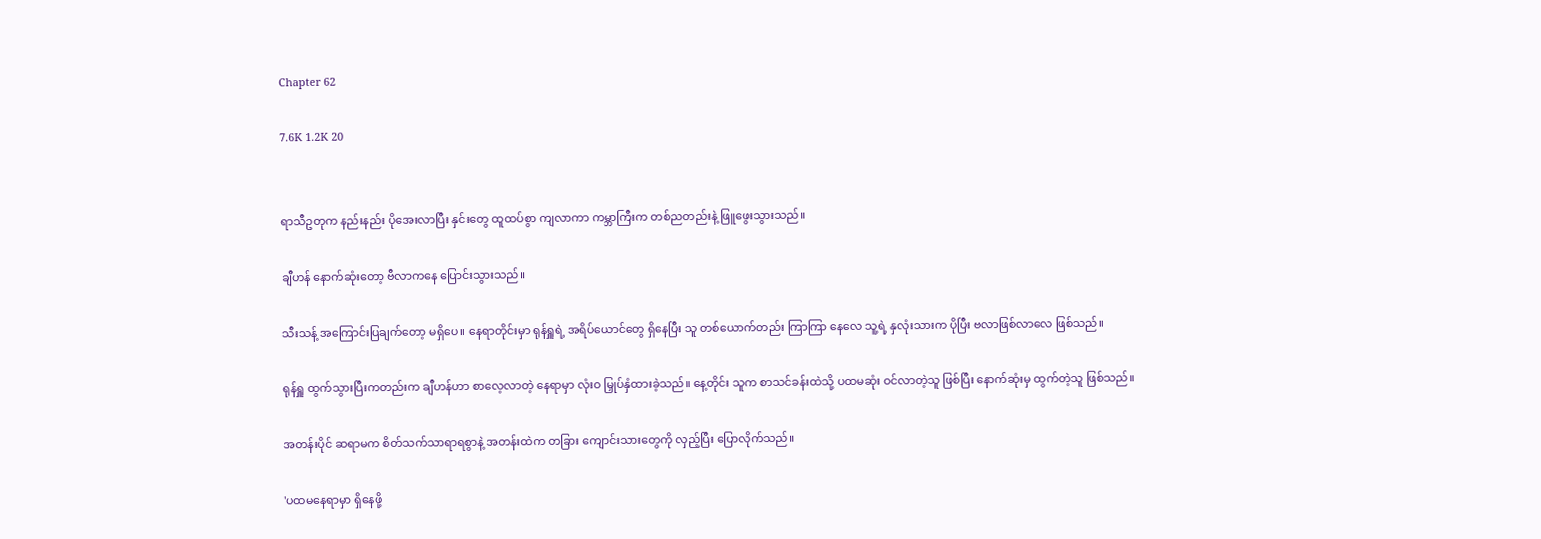Chapter 62

7.6K 1.2K 20


ရာသီဥတုက နည်းနည်း ပိုအေးလာပြီး နှင်းတွေ ထူထပ်စွာ ကျလာကာ ကမ္ဘာကြီးက တစ်ညတည်းနဲ့ ဖြူဖွေးသွားသည်။

ချီဟန် နောက်ဆုံးတော့ ဗီလာကနေ ပြောင်းသွားသည်။

သီးသန့် အကြောင်းပြချက်တော့ မရှိပေ။ နေရာတိုင်းမှာ ရုန်ရှူရဲ့ အရိပ်ယောင်တွေ ရှိနေပြီး သူ တစ်ယောက်တည်း ကြာကြာ နေလေ သူ့ရဲ့ နှလုံးသားက ပိုပြီး ဗလာဖြစ်လာလေ ဖြစ်သည်။

ရုန်ရှူ ထွက်သွားပြီးကတည်းက ချီဟန်ဟာ စာလေ့လာတဲ့ ‌နေရာမှာ လုံးဝ မြှုပ်နှံထားခဲ့သည်။ နေ့တိုင်း သူက စာသင်ခန်းထဲသို့ ပထမဆုံး ဝင်လာတဲ့သူ ဖြစ်ပြီး နောက်ဆုံးမှ ထွက်တဲ့သူ ဖြစ်သည်။

အတန်းပိုင် ဆရာမက စိတ်သက်သာရာရစွာနဲ့ အတန်းထဲက တခြား ကျောင်းသားတွေကို လှည့်ပြီး ပြောလိုက်သည်။

'ပထမနေရာမှာ ရှိနေဖို့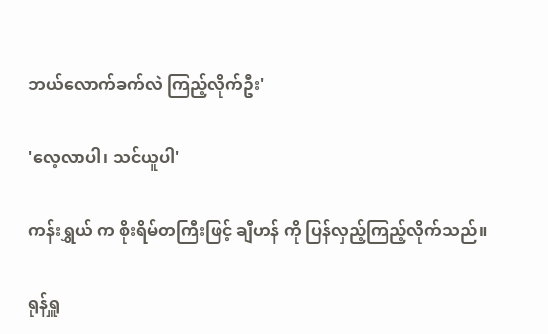ဘယ်လောက်ခက်လဲ ကြည့်လိုက်ဦး'

'လေ့လာပါ၊ သင်ယူပါ'

ကန်းရွှယ် က စိုးရိမ်တကြီးဖြင့် ချီဟန် ကို ပြန်လှည့်ကြည့်လိုက်သည်။

ရုန်ရှူ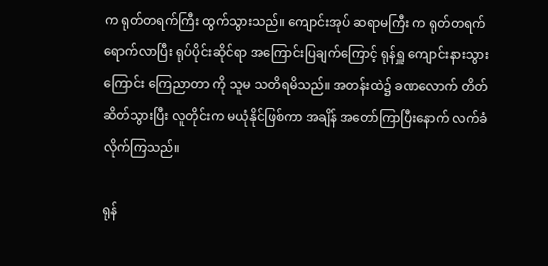က ရုတ်တရက်ကြီး ထွက်သွားသည်။ ကျောင်းအုပ် ဆရာမကြီး က ရုတ်တရက် ရောက်လာပြီး ရုပ်ပိုင်းဆိုင်ရာ အကြောင်းပြချက်ကြောင့် ရုန်ရှူ ကျောင်းနားသွားကြောင်း ကြေညာတာ ကို သူမ သတိရမိသည်။ အတန်းထဲ၌ ခဏလောက် တိတ်ဆိတ်သွားပြီး လူတိုင်းက မယုံနိုင်ဖြစ်ကာ အချိန် အတော်ကြာပြီးနောက် လက်ခံလိုက်ကြသည်။

ရုန်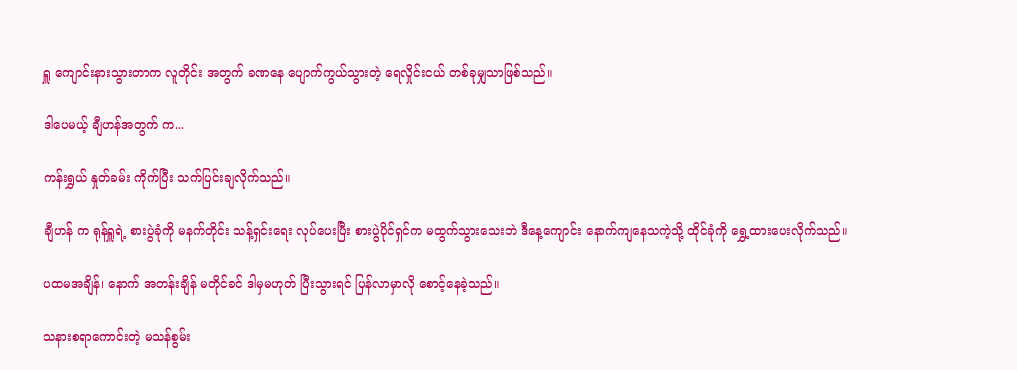ရှူ ကျောင်းနားသွားတာက လူတိုင်း အတွက် ခဏနေ ပျောက်ကွယ်သွားတဲ့ ရေလှိုင်းငယ် တစ်ခုမျှသာဖြစ်သည်။

ဒါပေမယ့် ချီဟန်အတွက် က...

ကန်းရွှယ် နှုတ်ခမ်း ကိုက်ပြီး သက်ပြင်းချလိုက်သည်။

ချီဟန် က ရုန်ရှူရဲ့ စားပွဲခုံကို မနက်တိုင်း သန့်ရှင်းရေး လုပ်ပေးပြီး စားပွဲပိုင်ရှင်က မထွက်သွားသေးဘဲ ဒီနေ့ကျောင်း နောက်ကျနေသကဲ့သို့ ထိုင်ခုံကို ရွှေ့ထားပေးလိုက်သည်။

ပထမအချိန်၊ နောက် အတန်းချိန် မတိုင်ခင် ဒါမှမဟုတ် ပြီးသွားရင် ပြန်လာမှာလို စောင့်နေခဲ့သည်။

သနားစရာကောင်းတဲ့ မသန်စွမ်း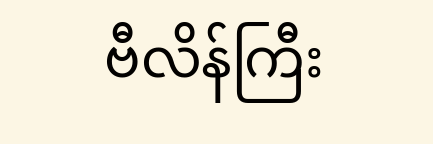ဗီလိန်ကြီး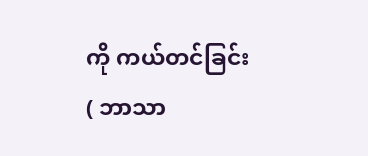ကို ကယ်တင်ခြင်း( ဘာသာ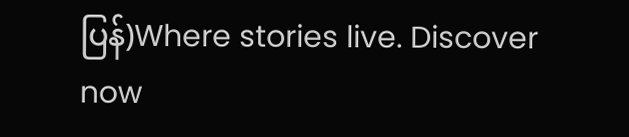ပြန်)Where stories live. Discover now